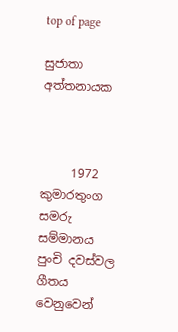top of page

සුජාතා අත්තනායක



     1972 කුමාරතුංග සමරු  සම්මානය පුංචි දවස්වල ගීතය වෙනුවෙන්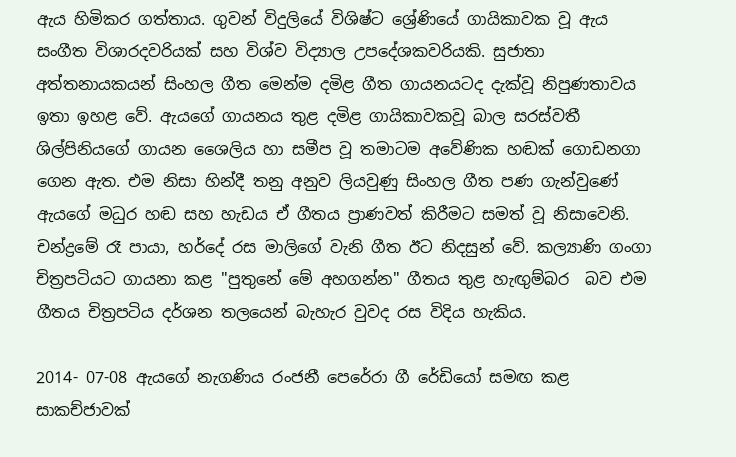ඇය හිමිකර ගත්තාය. ගුවන් විදුලියේ විශිෂ්ට ශ්‍රේණියේ ගායිකාවක වූ ඇය සංගීත විශාරදවරියක් සහ විශ්ව විද්‍යාල උපදේශකවරියකි. සුජාතා අත්තනායකයන් සිංහල ගීත මෙන්ම දමිළ ගීත ගායනයටද දැක්වූ නිපුණතාවය ඉතා ඉහළ වේ. ඇයගේ ගායනය තුළ දමිළ ගායිකාවකවූ බාල සරස්වතී ශිල්පිනියගේ ගායන ශෛලිය හා සමීප වූ තමාටම අවේණික හඬක් ගොඩනගා ගෙන ඇත. එම නිසා හින්දී තනු අනුව ලියවුණු සිංහල ගීත පණ ගැන්වුණේ ඇයගේ මධුර හඬ සහ හැඩය ඒ ගීතය ප්‍රාණවත් කිරීමට සමත් වූ නිසාවෙනි. චන්ද්‍රමේ රෑ පායා, හර්දේ රස මාලිගේ වැනි ගීත ඊට නිදසුන් වේ. කල්‍යාණි ගංගා චිත්‍රපටියට ගායනා කළ "පුතුනේ මේ අහගන්න" ගීතය තුළ හැඟුම්බර  බව එම ගීතය චිත්‍රපටිය දර්ශන තලයෙන් බැහැර වුවද රස විදිය හැකිය.

2014- 07-08 ඇයගේ නැගණිය රංජනී පෙරේරා ගී රේඩියෝ සමඟ කළ සාකච්ජාවක්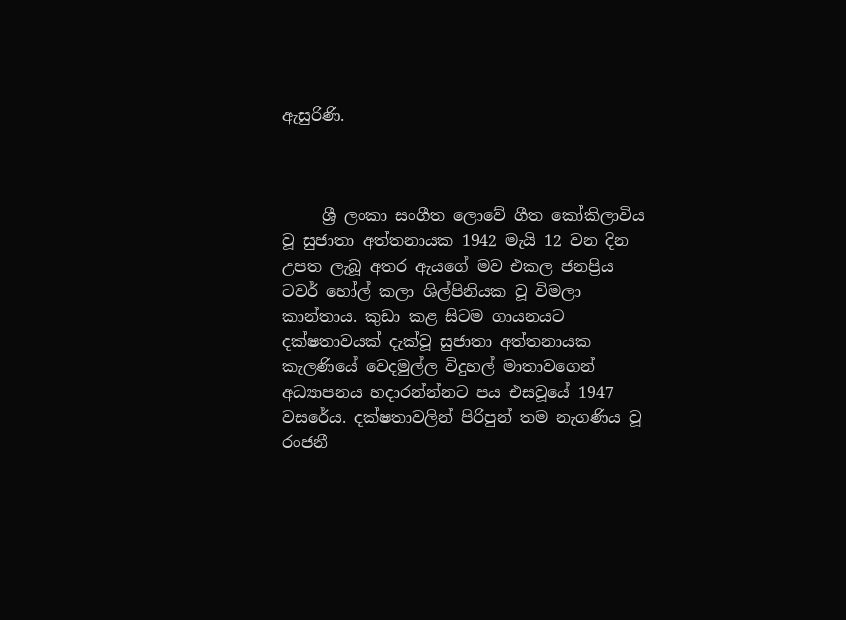ඇසුරිණි.



     ශ්‍රී ලංකා සංගීත ලොවේ ගීත කෝකිලාවිය වූ සුජාතා අත්තනායක 1942 මැයි 12 වන දින උපත ලැබූ අතර ඇයගේ මව එකල ජනප්‍රිය ටවර් හෝල් කලා ශිල්පිනියක වූ විමලා කාන්තාය. කුඩා කළ සිටම ගායනයට දක්ෂතාවයක් දැක්වූ සුජාතා අත්තනායක කැලණියේ වෙදමුල්ල විදුහල් මාතාවගෙන් අධ්‍යාපනය හදාරන්න්නට පය එසවූයේ 1947 වසරේය. දක්ෂතාවලින් පිරිපුන් තම නැගණිය වූ රංජනී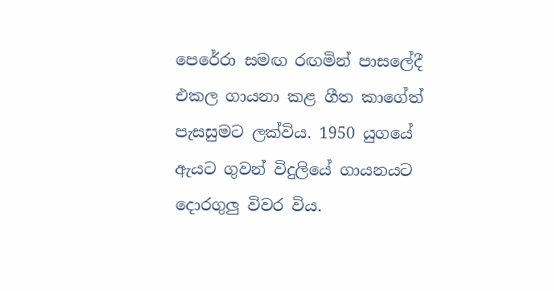පෙරේරා සමඟ රඟමින් පාසලේදී එකල ගායනා කළ ගීත කාගේත් පැසසුමට ලක්විය. 1950 යුගයේ ඇයට ගුවන් විදුලියේ ගායනයට දොරගුලු විවර විය.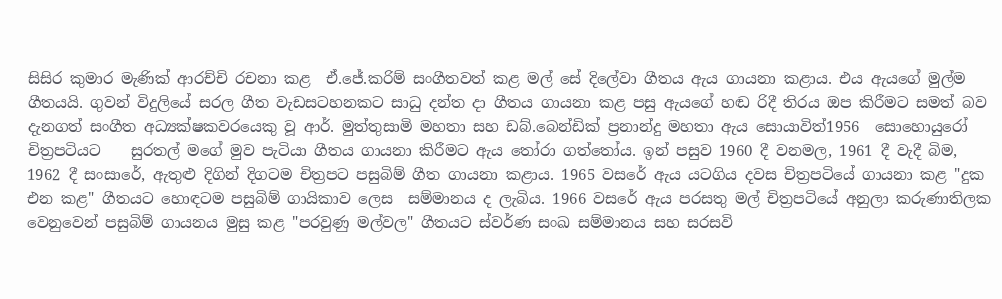සිසිර කුමාර මැණික් ආරච්චි රචනා කළ  ඒ.ජේ.කරිම් සංගීතවත් කළ මල් සේ දිලේවා ගීතය ඇය ගායනා කළාය. එය ඇයගේ මුල්ම ගීතයයි. ගුවන් විදුලියේ සරල ගීත වැඩසටහනකට සාධු දන්ත දා ගීතය ගායනා කළ පසු ඇයගේ හඬ රිදී තිරය ඔප කිරීමට සමත් බව දැනගත් සංගීත අධ්‍යක්ෂකවරයෙකු වූ ආර්. මුත්තුසාමි මහතා සහ ඩබ්.බෙන්ඩික් ප්‍රනාන්දු මහතා ඇය සොයාවිත්1956  සොහොයුරෝ චිත්‍රපටියට    සුරතල් මගේ මුව පැටියා ගීතය ගායනා කිරීමට ඇය තෝරා ගත්තෝය. ඉන් පසුව 1960 දී වනමල, 1961 දී වැදී බිම, 1962 දී සංසාරේ, ඇතුළු දිගින් දිගටම චිත්‍රපට පසුබිම් ගීත ගායනා කළාය. 1965 වසරේ ඇය යටගිය දවස චිත්‍රපටියේ ගායනා කළ "දුක එන කළ" ගීතයට හොඳටම පසුබිම් ගායිකාව ලෙස  සම්මානය ද ලැබිය. 1966 වසරේ ඇය පරසතු මල් චිත්‍රපටියේ අනුලා කරුණාතිලක වෙනුවෙන් පසුබිම් ගායනය මුසු කළ "පරවුණු මල්වල" ගීතයට ස්වර්ණ සංඛ සම්මානය සහ සරසවි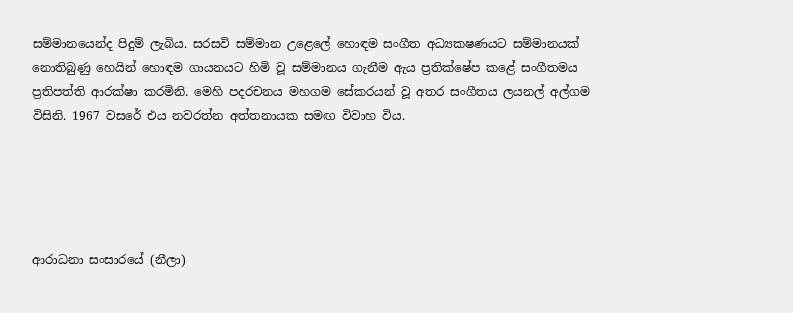සම්මානයෙන්ද පිදුම් ලැබිය. සරසවි සම්මාන උළෙලේ හොඳම සංගීත අධ්‍යකෂණයට සම්මානයක් නොතිබුණු හෙයින් හොඳම ගායනයට හිමි වූ සම්මානය ගැනීම ඇය ප්‍රතික්ෂේප කළේ සංගීතමය ප්‍රතිපත්ති ආරක්ෂා කරමිනි. මෙහි පදරචනය මහගම සේකරයන් වූ අතර සංගීතය ලයනල් අල්ගම විසිනි. 1967 වසරේ එය නවරත්න අත්තනායක සමඟ විවාහ විය.





ආරාධනා සංසාරයේ (නීලා)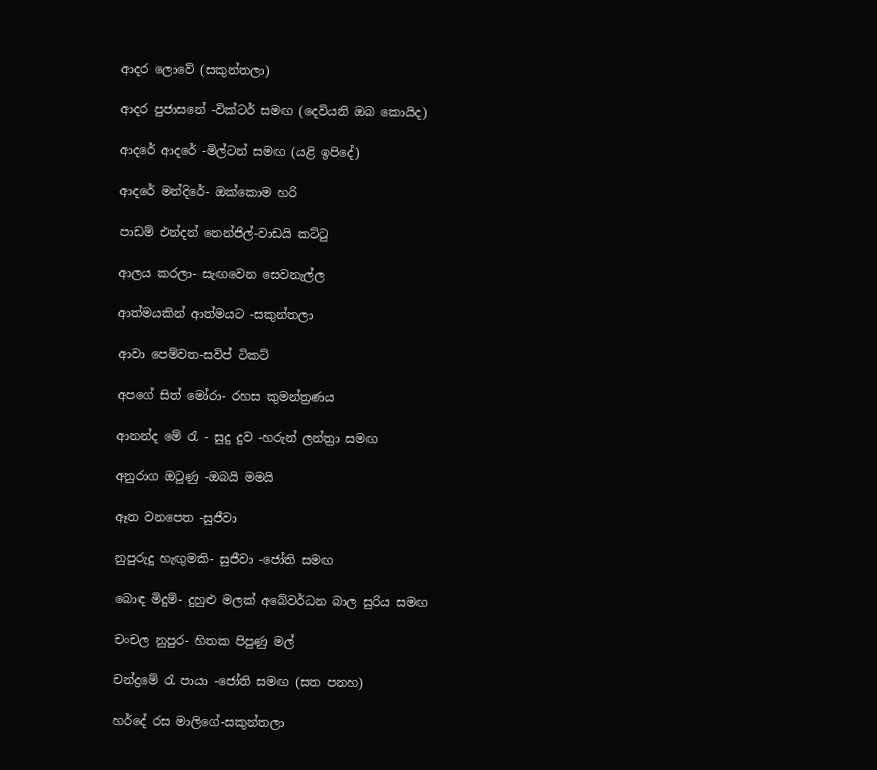ආදර ලොවේ (සකුන්තලා)

ආදර පුජාසනේ -වික්ටර් සමඟ (දෙවියනි ඔබ කොයිද)

ආදරේ ආදරේ -මිල්ටන් සමඟ (යළි ඉපිදේ)

ආදරේ මන්දිරේ- ඔක්කොම හරි

පාඩම් එන්දන් නෙන්ජිල්-වාඩයි කට්ටු

ආලය කරලා- සැඟවෙන සෙවනැල්ල

ආත්මයකින් ආත්මයට -සකුන්තලා

ආවා පෙම්වත-සවිප් ටිකට්

අපගේ සිත් මෝරා- රහස කුමන්ත්‍රණය

ආනන්ද මේ රැ - සුදු දුව -හරුන් ලන්ත්‍රා සමඟ

අනුරාග ඔටුණු -ඔබයි මමයි

ඈත වනපෙත -සුජීවා

නුපුරුදු හැඟුමකි- සුජීවා -ජෝති සමඟ

බොඳ මිදුම්- දුහුළු මලක් අබේවර්ධන බාල සුරිය සමඟ

චංචල නුපුර- හිතක පිපුණු මල්

චන්ද්‍රමේ රැ පායා -ජෝති සමඟ (සත පනහ)

හර්දේ රස මාලිගේ-සකුන්තලා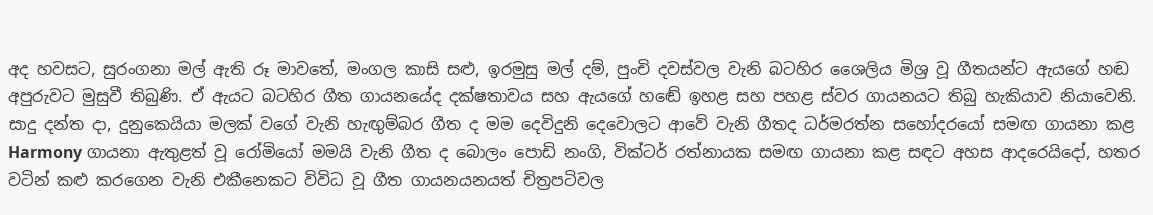අද හවසට, සුරංගනා මල් ඇති රූ මාවතේ, මංගල කාසි සළු, ඉරමුසු මල් දම්, පුංචි දවස්වල වැනි බටහිර ශෛලිය මිශ්‍ර වූ ගීතයන්ට ඇයගේ හඬ අපුරුවට මුසුවී තිබුණි. ඒ ඇයට බටහිර ගීත ගායනයේද දක්ෂතාවය සහ ඇයගේ හඬේ ඉහළ සහ පහළ ස්වර ගායනයට තිබු හැකියාව නියාවෙනි. සාදු දන්ත දා, දුනුකෙයියා මලක් වගේ වැනි හැඟුම්බර ගීත ද මම දෙවිදුනි දෙවොලට ආවේ වැනි ගීතද ධර්මරත්න සහෝදරයෝ සමඟ ගායනා කළ Harmony ගායනා ඇතුළත් වූ රෝමියෝ මමයි වැනි ගීත ද බොලං පොඩි නංගි, වික්ටර් රත්නායක සමඟ ගායනා කළ සඳට අහස ආදරෙයිදෝ, හතර වටින් කළු කරගෙන වැනි එකීනෙකට විවිධ වූ ගීත ගායනයනයත් චිත්‍රපටිවල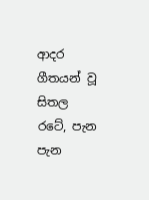ආදර ගීතයන් වූ සිතල රටේ, පැන පැන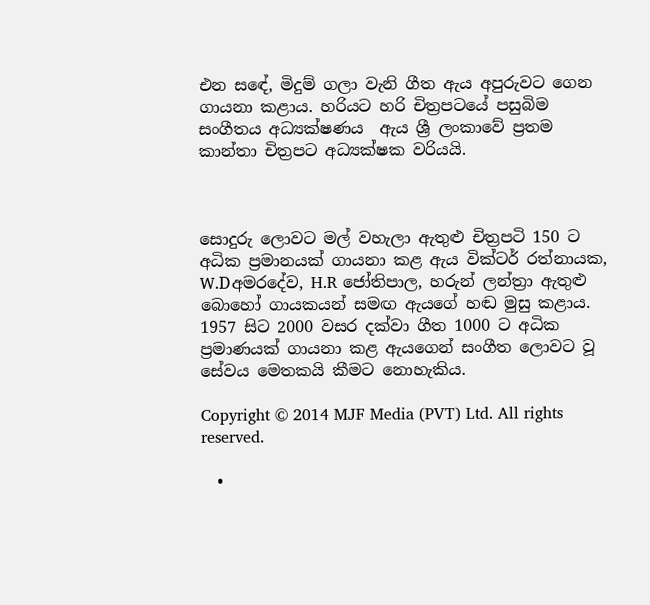එන සඳේ, මිදුම් ගලා වැනි ගීත ඇය අපුරුවට ගෙන ගායනා කළාය. හරියට හ‍රි චිත්‍රපටයේ පසුබිම සංගීතය අධ්‍යක්ෂණය  ඇය ශ්‍රී ලංකාවේ ප්‍රතම කාන්තා චිත්‍රපට අධ්‍යක්ෂක වරියයි.



සොදුරු ලොවට මල් වහැලා ඇතුළු චිත්‍රපටි 150 ට අධික ප්‍රමානයක් ගායනා කළ ඇය වික්ටර් රත්නායක, W.Dඅමරදේව, H.R ජෝතිපාල, හරුන් ලන්ත්‍රා ඇතුළු බොහෝ ගායකයන් සමඟ ඇයගේ හඬ මුසු කළාය. 1957 සිට 2000 වසර දක්වා ගීත 1000 ට අධික ප්‍රමාණයක් ගායනා කළ ඇයගෙන් සංගීත ලොවට වූ සේවය මෙතකයි කීමට නොහැකිය.

Copyright © 2014 MJF Media (PVT) Ltd. All rights reserved.

  •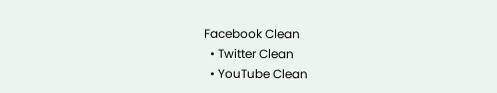Facebook Clean
  • Twitter Clean
  • YouTube Clean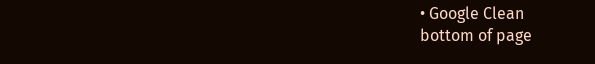• Google Clean
bottom of page